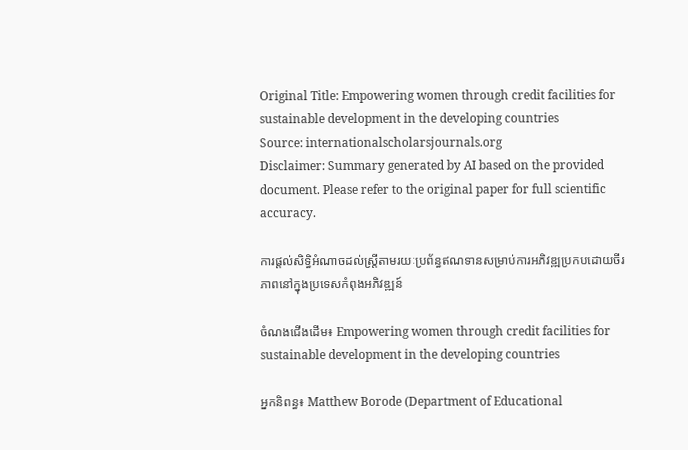Original Title: Empowering women through credit facilities for sustainable development in the developing countries
Source: internationalscholarsjournals.org
Disclaimer: Summary generated by AI based on the provided document. Please refer to the original paper for full scientific accuracy.

ការផ្តល់សិទ្ធិអំណាចដល់ស្ត្រីតាមរយៈប្រព័ន្ធឥណទានសម្រាប់ការអភិវឌ្ឍប្រកបដោយចីរភាពនៅក្នុងប្រទេសកំពុងអភិវឌ្ឍន៍

ចំណងជើងដើម៖ Empowering women through credit facilities for sustainable development in the developing countries

អ្នកនិពន្ធ៖ Matthew Borode (Department of Educational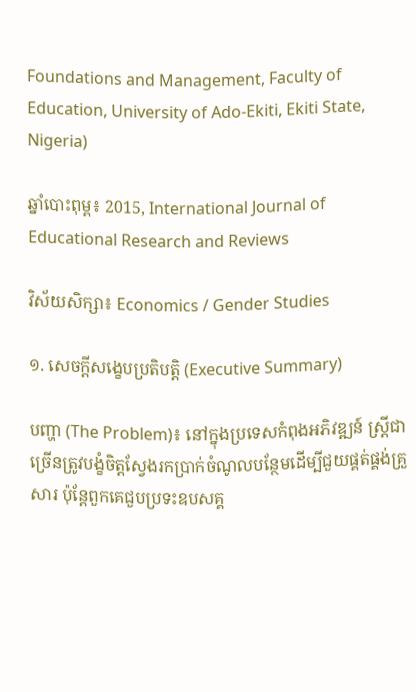Foundations and Management, Faculty of Education, University of Ado-Ekiti, Ekiti State, Nigeria)

ឆ្នាំបោះពុម្ព៖ 2015, International Journal of Educational Research and Reviews

វិស័យសិក្សា៖ Economics / Gender Studies

១. សេចក្តីសង្ខេបប្រតិបត្តិ (Executive Summary)

បញ្ហា (The Problem)៖ នៅក្នុងប្រទេសកំពុងអភិវឌ្ឍន៍ ស្ត្រីជាច្រើនត្រូវបង្ខំចិត្តស្វែងរកប្រាក់ចំណូលបន្ថែមដើម្បីជួយផ្គត់ផ្គង់គ្រួសារ ប៉ុន្តែពួកគេជួបប្រទះឧបសគ្គ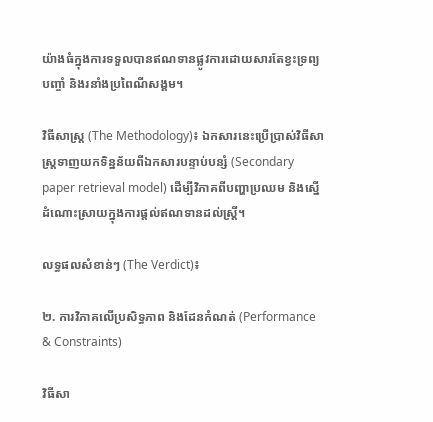យ៉ាងធំក្នុងការទទួលបានឥណទានផ្លូវការដោយសារតែខ្វះទ្រព្យបញ្ចាំ និងរនាំងប្រពៃណីសង្គម។

វិធីសាស្ត្រ (The Methodology)៖ ឯកសារនេះប្រើប្រាស់វិធីសាស្ត្រទាញយកទិន្នន័យពីឯកសារបន្ទាប់បន្សំ (Secondary paper retrieval model) ដើម្បីវិភាគពីបញ្ហាប្រឈម និងស្នើដំណោះស្រាយក្នុងការផ្តល់ឥណទានដល់ស្ត្រី។

លទ្ធផលសំខាន់ៗ (The Verdict)៖

២. ការវិភាគលើប្រសិទ្ធភាព និងដែនកំណត់ (Performance & Constraints)

វិធីសា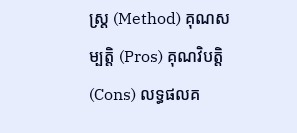ស្ត្រ (Method) គុណសម្បត្តិ (Pros) គុណវិបត្តិ (Cons) លទ្ធផលគ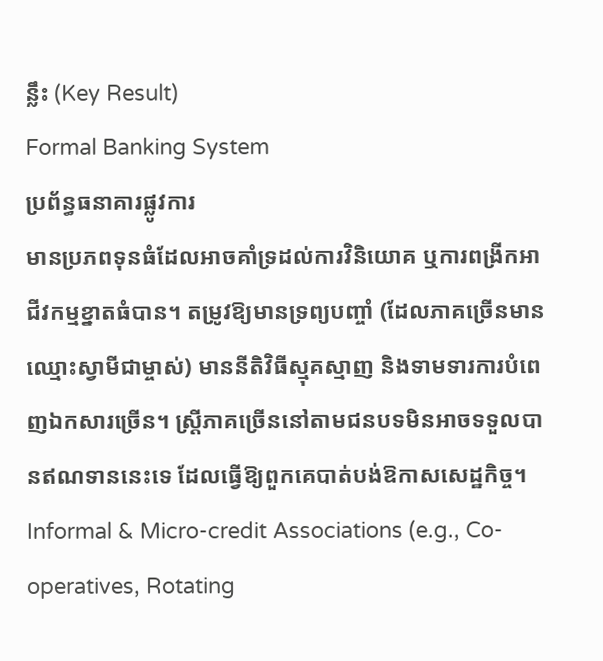ន្លឹះ (Key Result)
Formal Banking System
ប្រព័ន្ធធនាគារផ្លូវការ
មានប្រភពទុនធំដែលអាចគាំទ្រដល់ការវិនិយោគ ឬការពង្រីកអាជីវកម្មខ្នាតធំបាន។ តម្រូវឱ្យមានទ្រព្យបញ្ចាំ (ដែលភាគច្រើនមានឈ្មោះស្វាមីជាម្ចាស់) មាននីតិវិធីស្មុគស្មាញ និងទាមទារការបំពេញឯកសារច្រើន។ ស្ត្រីភាគច្រើននៅតាមជនបទមិនអាចទទួលបានឥណទាននេះទេ ដែលធ្វើឱ្យពួកគេបាត់បង់ឱកាសសេដ្ឋកិច្ច។
Informal & Micro-credit Associations (e.g., Co-operatives, Rotating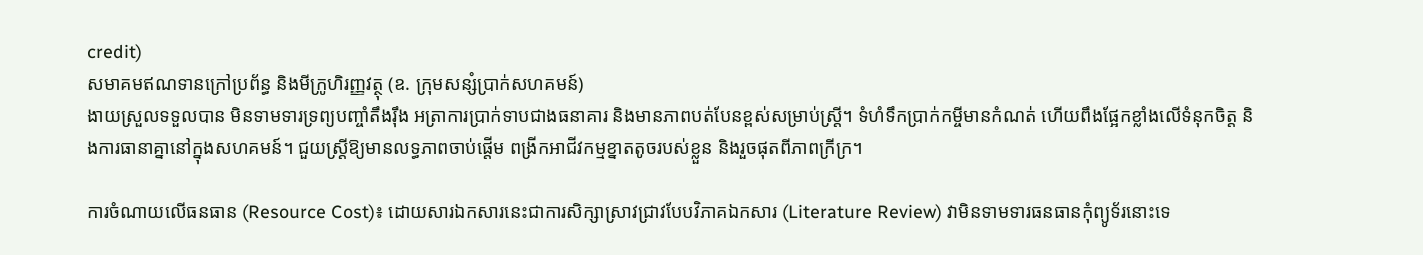credit)
សមាគមឥណទានក្រៅប្រព័ន្ធ និងមីក្រូហិរញ្ញវត្ថុ (ឧ. ក្រុមសន្សំប្រាក់សហគមន៍)
ងាយស្រួលទទួលបាន មិនទាមទារទ្រព្យបញ្ចាំតឹងរ៉ឹង អត្រាការប្រាក់ទាបជាងធនាគារ និងមានភាពបត់បែនខ្ពស់សម្រាប់ស្ត្រី។ ទំហំទឹកប្រាក់កម្ចីមានកំណត់ ហើយពឹងផ្អែកខ្លាំងលើទំនុកចិត្ត និងការធានាគ្នានៅក្នុងសហគមន៍។ ជួយស្ត្រីឱ្យមានលទ្ធភាពចាប់ផ្តើម ពង្រីកអាជីវកម្មខ្នាតតូចរបស់ខ្លួន និងរួចផុតពីភាពក្រីក្រ។

ការចំណាយលើធនធាន (Resource Cost)៖ ដោយសារឯកសារនេះជាការសិក្សាស្រាវជ្រាវបែបវិភាគឯកសារ (Literature Review) វាមិនទាមទារធនធានកុំព្យូទ័រនោះទេ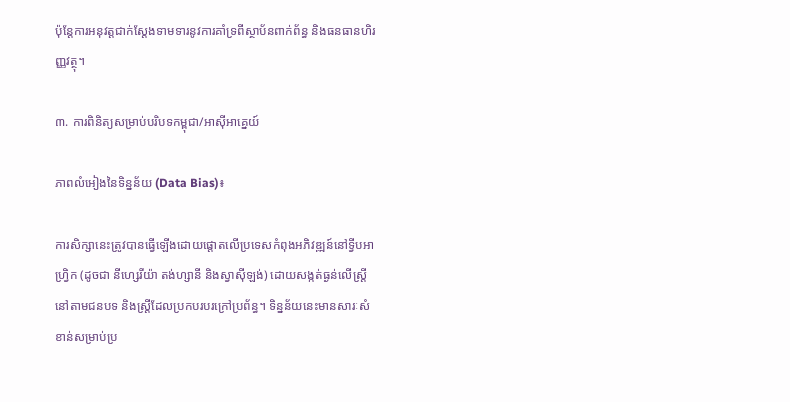ប៉ុន្តែការអនុវត្តជាក់ស្តែងទាមទារនូវការគាំទ្រពីស្ថាប័នពាក់ព័ន្ធ និងធនធានហិរញ្ញវត្ថុ។

៣. ការពិនិត្យសម្រាប់បរិបទកម្ពុជា/អាស៊ីអាគ្នេយ៍

ភាពលំអៀងនៃទិន្នន័យ (Data Bias)៖

ការសិក្សានេះត្រូវបានធ្វើឡើងដោយផ្តោតលើប្រទេសកំពុងអភិវឌ្ឍន៍នៅទ្វីបអាហ្រ្វិក (ដូចជា នីហ្សេរីយ៉ា តង់ហ្សានី និងស្វាស៊ីឡង់) ដោយសង្កត់ធ្ងន់លើស្ត្រីនៅតាមជនបទ និងស្ត្រីដែលប្រកបរបរក្រៅប្រព័ន្ធ។ ទិន្នន័យនេះមានសារៈសំខាន់សម្រាប់ប្រ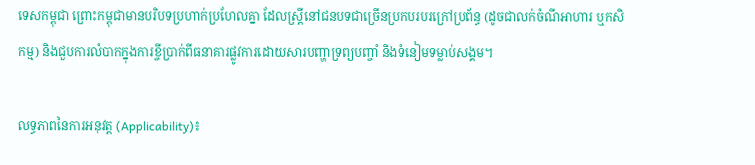ទេសកម្ពុជា ព្រោះកម្ពុជាមានបរិបទប្រហាក់ប្រហែលគ្នា ដែលស្ត្រីនៅជនបទជាច្រើនប្រកបរបរក្រៅប្រព័ន្ធ (ដូចជាលក់ចំណីអាហារ ឬកសិកម្ម) និងជួបការលំបាកក្នុងការខ្ចីប្រាក់ពីធនាគារផ្លូវការដោយសារបញ្ហាទ្រព្យបញ្ចាំ និងទំនៀមទម្លាប់សង្គម។

លទ្ធភាពនៃការអនុវត្ត (Applicability)៖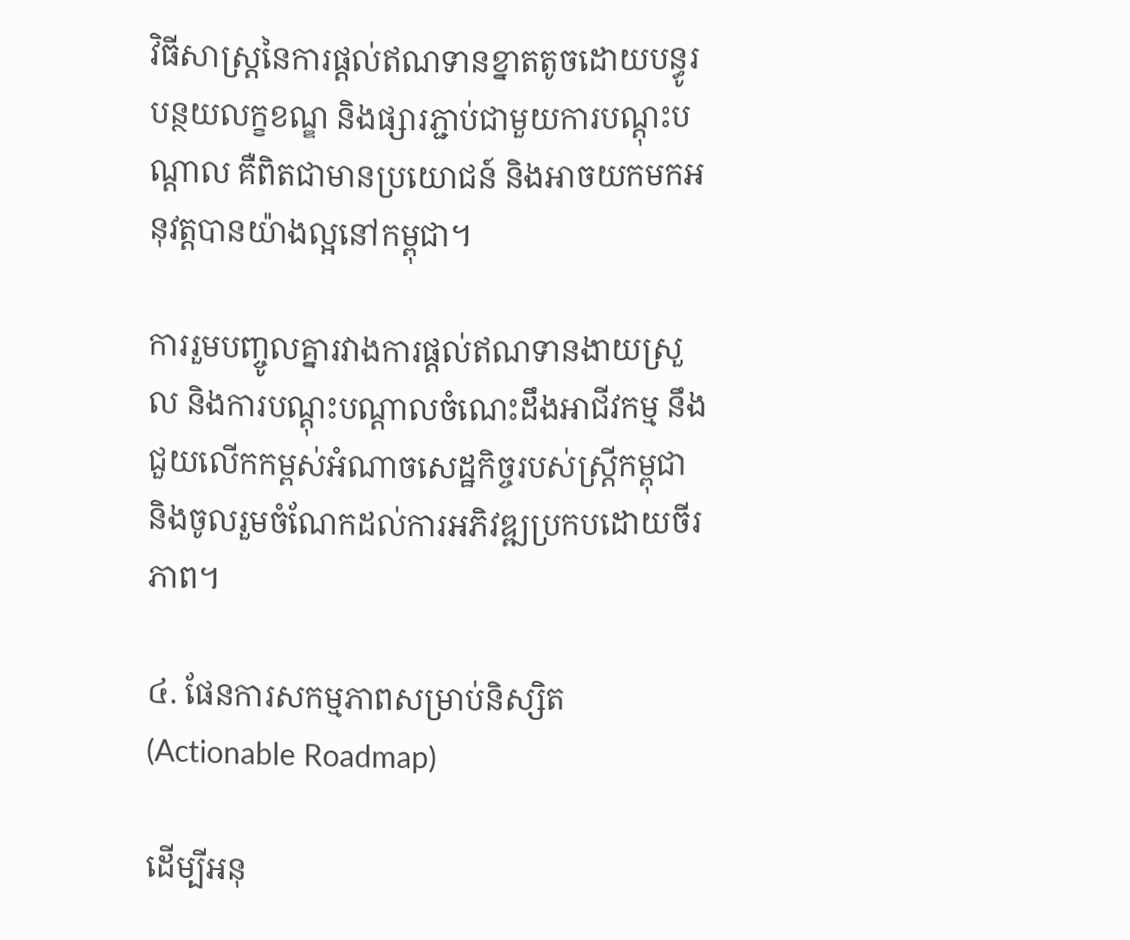វិធីសាស្ត្រនៃការផ្តល់ឥណទានខ្នាតតូចដោយបន្ធូរបន្ថយលក្ខខណ្ឌ និងផ្សារភ្ជាប់ជាមួយការបណ្តុះបណ្តាល គឺពិតជាមានប្រយោជន៍ និងអាចយកមកអនុវត្តបានយ៉ាងល្អនៅកម្ពុជា។

ការរួមបញ្ចូលគ្នារវាងការផ្តល់ឥណទានងាយស្រួល និងការបណ្តុះបណ្តាលចំណេះដឹងអាជីវកម្ម នឹងជួយលើកកម្ពស់អំណាចសេដ្ឋកិច្ចរបស់ស្ត្រីកម្ពុជា និងចូលរួមចំណែកដល់ការអភិវឌ្ឍប្រកបដោយចីរភាព។

៤. ផែនការសកម្មភាពសម្រាប់និស្សិត (Actionable Roadmap)

ដើម្បីអនុ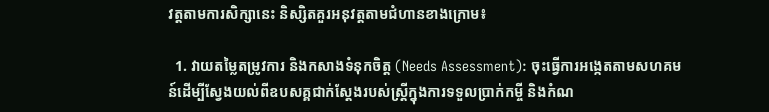វត្តតាមការសិក្សានេះ និស្សិតគួរអនុវត្តតាមជំហានខាងក្រោម៖

  1. វាយតម្លៃតម្រូវការ និងកសាងទំនុកចិត្ត (Needs Assessment): ចុះធ្វើការអង្កេតតាមសហគមន៍ដើម្បីស្វែងយល់ពីឧបសគ្គជាក់ស្តែងរបស់ស្ត្រីក្នុងការទទួលប្រាក់កម្ចី និងកំណ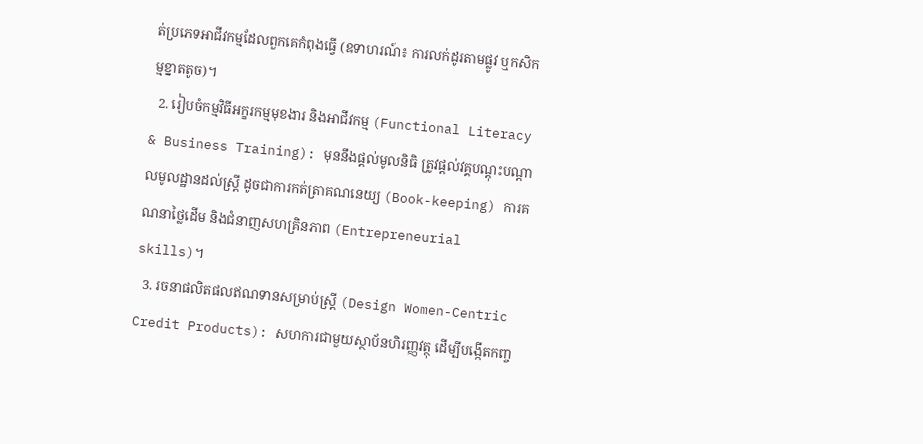ត់ប្រភេទអាជីវកម្មដែលពួកគេកំពុងធ្វើ (ឧទាហរណ៍៖ ការលក់ដូរតាមផ្លូវ ឬកសិកម្មខ្នាតតូច)។
  2. រៀបចំកម្មវិធីអក្ខរកម្មមុខងារ និងអាជីវកម្ម (Functional Literacy & Business Training): មុននឹងផ្តល់មូលនិធិ ត្រូវផ្តល់វគ្គបណ្តុះបណ្តាលមូលដ្ឋានដល់ស្ត្រី ដូចជាការកត់ត្រាគណនេយ្យ (Book-keeping) ការគណនាថ្លៃដើម និងជំនាញសហគ្រិនភាព (Entrepreneurial skills)។
  3. រចនាផលិតផលឥណទានសម្រាប់ស្ត្រី (Design Women-Centric Credit Products): សហការជាមួយស្ថាប័នហិរញ្ញវត្ថុ ដើម្បីបង្កើតកញ្ច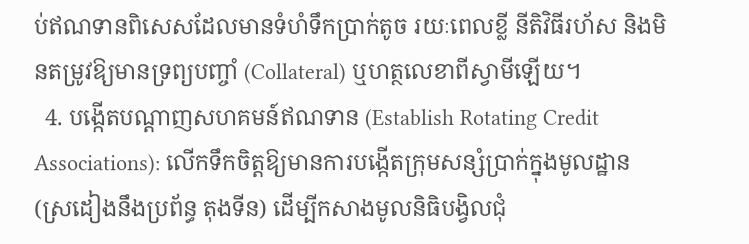ប់ឥណទានពិសេសដែលមានទំហំទឹកប្រាក់តូច រយៈពេលខ្លី នីតិវិធីរហ័ស និងមិនតម្រូវឱ្យមានទ្រព្យបញ្ចាំ (Collateral) ឬហត្ថលេខាពីស្វាមីឡើយ។
  4. បង្កើតបណ្តាញសហគមន៍ឥណទាន (Establish Rotating Credit Associations): លើកទឹកចិត្តឱ្យមានការបង្កើតក្រុមសន្សំប្រាក់ក្នុងមូលដ្ឋាន (ស្រដៀងនឹងប្រព័ន្ធ តុងទីន) ដើម្បីកសាងមូលនិធិបង្វិលជុំ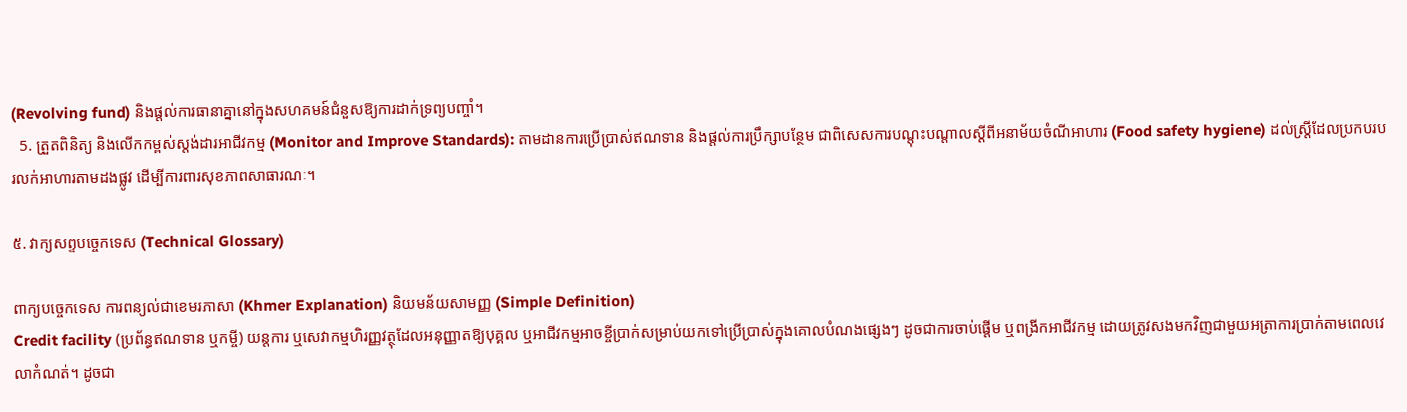(Revolving fund) និងផ្តល់ការធានាគ្នានៅក្នុងសហគមន៍ជំនួសឱ្យការដាក់ទ្រព្យបញ្ចាំ។
  5. ត្រួតពិនិត្យ និងលើកកម្ពស់ស្តង់ដារអាជីវកម្ម (Monitor and Improve Standards): តាមដានការប្រើប្រាស់ឥណទាន និងផ្តល់ការប្រឹក្សាបន្ថែម ជាពិសេសការបណ្តុះបណ្តាលស្តីពីអនាម័យចំណីអាហារ (Food safety hygiene) ដល់ស្ត្រីដែលប្រកបរបរលក់អាហារតាមដងផ្លូវ ដើម្បីការពារសុខភាពសាធារណៈ។

៥. វាក្យសព្ទបច្ចេកទេស (Technical Glossary)

ពាក្យបច្ចេកទេស ការពន្យល់ជាខេមរភាសា (Khmer Explanation) និយមន័យសាមញ្ញ (Simple Definition)
Credit facility (ប្រព័ន្ធឥណទាន ឬកម្ចី) យន្តការ ឬសេវាកម្មហិរញ្ញវត្ថុដែលអនុញ្ញាតឱ្យបុគ្គល ឬអាជីវកម្មអាចខ្ចីប្រាក់សម្រាប់យកទៅប្រើប្រាស់ក្នុងគោលបំណងផ្សេងៗ ដូចជាការចាប់ផ្តើម ឬពង្រីកអាជីវកម្ម ដោយត្រូវសងមកវិញជាមួយអត្រាការប្រាក់តាមពេលវេលាកំណត់។ ដូចជា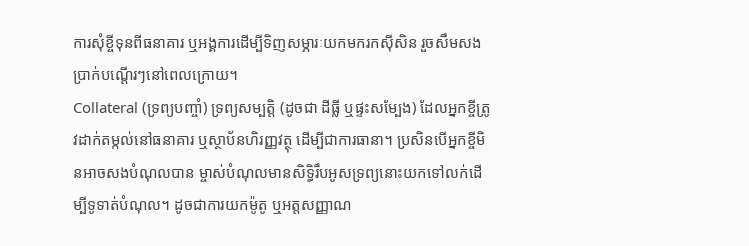ការសុំខ្ចីទុនពីធនាគារ ឬអង្គការដើម្បីទិញសម្ភារៈយកមករកស៊ីសិន រួចសឹមសងប្រាក់បណ្តើរៗនៅពេលក្រោយ។
Collateral (ទ្រព្យបញ្ចាំ) ទ្រព្យសម្បត្តិ (ដូចជា ដីធ្លី ឬផ្ទះសម្បែង) ដែលអ្នកខ្ចីត្រូវដាក់តម្កល់នៅធនាគារ ឬស្ថាប័នហិរញ្ញវត្ថុ ដើម្បីជាការធានា។ ប្រសិនបើអ្នកខ្ចីមិនអាចសងបំណុលបាន ម្ចាស់បំណុលមានសិទ្ធិរឹបអូសទ្រព្យនោះយកទៅលក់ដើម្បីទូទាត់បំណុល។ ដូចជាការយកម៉ូតូ ឬអត្តសញ្ញាណ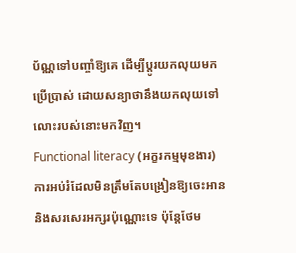ប័ណ្ណទៅបញ្ចាំឱ្យគេ ដើម្បីប្តូរយកលុយមកប្រើប្រាស់ ដោយសន្យាថានឹងយកលុយទៅលោះរបស់នោះមកវិញ។
Functional literacy (អក្ខរកម្មមុខងារ) ការអប់រំដែលមិនត្រឹមតែបង្រៀនឱ្យចេះអាន និងសរសេរអក្សរប៉ុណ្ណោះទេ ប៉ុន្តែថែម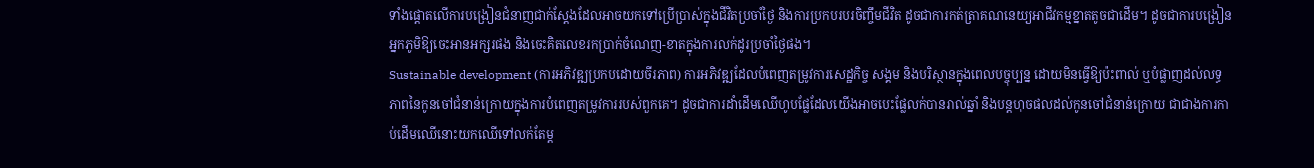ទាំងផ្តោតលើការបង្រៀនជំនាញជាក់ស្តែងដែលអាចយកទៅប្រើប្រាស់ក្នុងជីវិតប្រចាំថ្ងៃ និងការប្រកបរបរចិញ្ចឹមជីវិត ដូចជាការកត់ត្រាគណនេយ្យអាជីវកម្មខ្នាតតូចជាដើម។ ដូចជាការបង្រៀនអ្នកភូមិឱ្យចេះអានអក្សរផង និងចេះគិតលេខរកប្រាក់ចំណេញ-ខាតក្នុងការលក់ដូរប្រចាំថ្ងៃផង។
Sustainable development (ការអភិវឌ្ឍប្រកបដោយចីរភាព) ការអភិវឌ្ឍដែលបំពេញតម្រូវការសេដ្ឋកិច្ច សង្គម និងបរិស្ថានក្នុងពេលបច្ចុប្បន្ន ដោយមិនធ្វើឱ្យប៉ះពាល់ ឬបំផ្លាញដល់លទ្ធភាពនៃកូនចៅជំនាន់ក្រោយក្នុងការបំពេញតម្រូវការរបស់ពួកគេ។ ដូចជាការដាំដើមឈើហូបផ្លែដែលយើងអាចបេះផ្លែលក់បានរាល់ឆ្នាំ និងបន្តហុចផលដល់កូនចៅជំនាន់ក្រោយ ជាជាងការកាប់ដើមឈើនោះយកឈើទៅលក់តែម្ត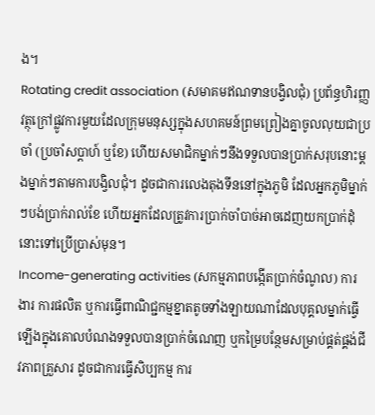ង។
Rotating credit association (សមាគមឥណទានបង្វិលជុំ) ប្រព័ន្ធហិរញ្ញវត្ថុក្រៅផ្លូវការមួយដែលក្រុមមនុស្សក្នុងសហគមន៍ព្រមព្រៀងគ្នាចូលលុយជាប្រចាំ (ប្រចាំសប្តាហ៍ ឬខែ) ហើយសមាជិកម្នាក់ៗនឹងទទួលបានប្រាក់សរុបនោះម្តងម្នាក់ៗតាមការបង្វិលជុំ។ ដូចជាការលេងតុងទីននៅក្នុងភូមិ ដែលអ្នកភូមិម្នាក់ៗបង់ប្រាក់រាល់ខែ ហើយអ្នកដែលត្រូវការប្រាក់ចាំបាច់អាចដេញយកប្រាក់ដុំនោះទៅប្រើប្រាស់មុន។
Income-generating activities (សកម្មភាពបង្កើតប្រាក់ចំណូល) ការងារ ការផលិត ឬការធ្វើពាណិជ្ជកម្មខ្នាតតូចទាំងឡាយណាដែលបុគ្គលម្នាក់ធ្វើឡើងក្នុងគោលបំណងទទួលបានប្រាក់ចំណេញ ឬកម្រៃបន្ថែមសម្រាប់ផ្គត់ផ្គង់ជីវភាពគ្រួសារ ដូចជាការធ្វើសិប្បកម្ម ការ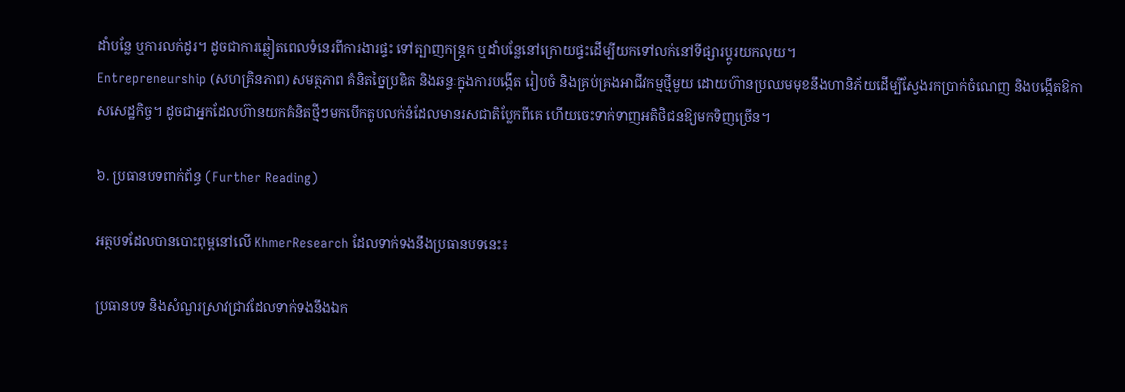ដាំបន្លែ ឬការលក់ដូរ។ ដូចជាការឆ្លៀតពេលទំនេរពីការងារផ្ទះ ទៅត្បាញកន្ត្រក ឬដាំបន្លែនៅក្រោយផ្ទះដើម្បីយកទៅលក់នៅទីផ្សារប្តូរយកលុយ។
Entrepreneurship (សហគ្រិនភាព) សមត្ថភាព គំនិតច្នៃប្រឌិត និងឆន្ទៈក្នុងការបង្កើត រៀបចំ និងគ្រប់គ្រងអាជីវកម្មថ្មីមួយ ដោយហ៊ានប្រឈមមុខនឹងហានិភ័យដើម្បីស្វែងរកប្រាក់ចំណេញ និងបង្កើតឱកាសសេដ្ឋកិច្ច។ ដូចជាអ្នកដែលហ៊ានយកគំនិតថ្មីៗមកបើកតូបលក់នំដែលមានរសជាតិប្លែកពីគេ ហើយចេះទាក់ទាញអតិថិជនឱ្យមកទិញច្រើន។

៦. ប្រធានបទពាក់ព័ន្ធ (Further Reading)

អត្ថបទដែលបានបោះពុម្ពនៅលើ KhmerResearch ដែលទាក់ទងនឹងប្រធានបទនេះ៖

ប្រធានបទ និងសំណួរស្រាវជ្រាវដែលទាក់ទងនឹងឯក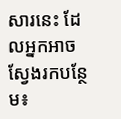សារនេះ ដែលអ្នកអាចស្វែងរកបន្ថែម៖